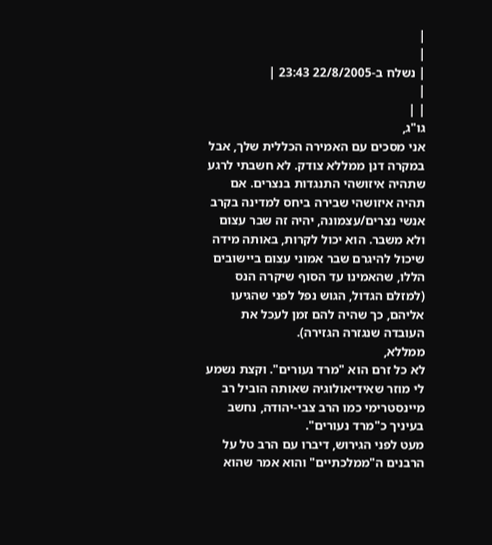|
|
| נשלח ב-22/8/2005 23:43 |
|
| |
גו"ג,
אני מסכים עם האמירה הכללית שלך, אבל במקרה דנן ממללא צודק. לא חשבתי לרגע שתהיה איזושהי התנגדות בנצרים. אם תהיה איזושהי שבירה ביחס למדינה בקרב אנשי נצרים/עצמונה, יהיה זה שבר עצום ולא משבר. הוא יכול לקרות, באותה מידה שיכול להיגרם שבר אמוני עצום ביישובים הללו, שהאמינו עד הסוף שיקרה הנס (למזלם הגדול, הגוש נפל לפני שהגיעו אליהם, כך שהיה להם זמן לעכל את העובדה שנגזרה הגזירה).
ממללא,
לא כל זרם הוא "מרד נעורים". וקצת נשמע לי מוזר שאידיאולוגיה שאותה הוביל רב מיינסטרימי כמו הרב צבי-יהודה, נחשב בעיניך כ"מרד נעורים".
מעט לפני הגירוש, דיברו עם הרב טל על הרבנים ה"ממלכתיים" והוא אמר שהוא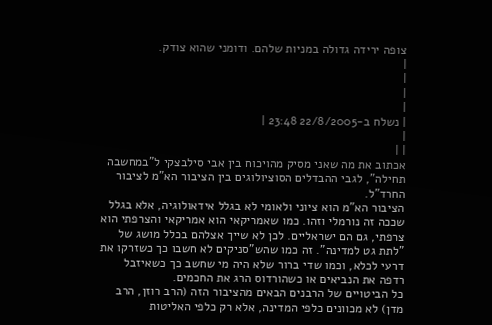צופה ירידה גדולה במניות שלהם. ודומני שהוא צודק.
|
|
|
|
| נשלח ב-22/8/2005 23:48 |
|
| |
אכתוב את מה שאני מסיק מהויכוח בין אבי סילבצקי ל"במחשבה תחילה", לגבי ההבדלים הסוציולוגים בין הציבור הא"מ לציבור החרד"ל.
הציבור הא"מ הוא ציוני ולאומי לא בגלל אידאולוגיה, אלא בגלל שככה זה נורמלי וזהו. כמו שאמריקאי הוא אמריקאי והצרפתי הוא צרפתי, גם הם ישראליים. לכן לא שייך אצלהם בכלל מושג של "לתת גט למדינה". זה כמו שהש"סניקים לא חשבו כך כשזרקו את דרעי לכלא, וכמו שדי ברור שלא היה מי שחשב כך כשאיזבל רדפה את הנביאים או כשהורדוס הרג את החכמים.
כל הביטויים של הרבנים הבאים מהציבור הזה (הרב רוזן, הרב מדן) לא מכוונים כלפי המדינה, אלא רק כלפי האליטות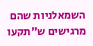השמאלניות שהם מרגישים ש"תקעו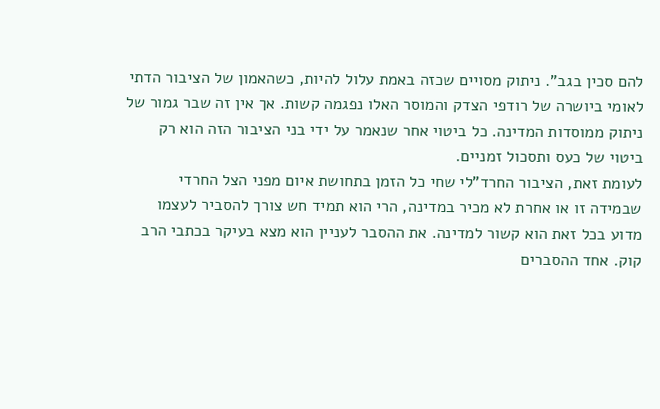להם סכין בגב". ניתוק מסויים שכזה באמת עלול להיות, כשהאמון של הציבור הדתי לאומי ביושרה של רודפי הצדק והמוסר האלו נפגמה קשות. אך אין זה שבר גמור של ניתוק ממוסדות המדינה. כל ביטוי אחר שנאמר על ידי בני הציבור הזה הוא רק ביטוי של כעס ותסכול זמניים.
לעומת זאת, הציבור החרד"לי שחי כל הזמן בתחושת איום מפני הצל החרדי שבמידה זו או אחרת לא מכיר במדינה, הרי הוא תמיד חש צורך להסביר לעצמו מדוע בכל זאת הוא קשור למדינה. את ההסבר לעניין הוא מצא בעיקר בכתבי הרב קוק. אחד ההסברים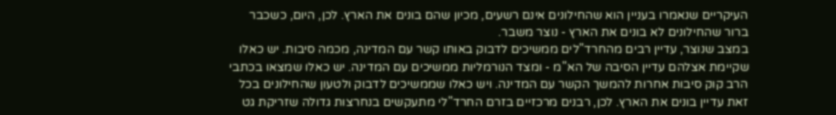העיקריים שנאמרו בעניין הוא שהחילונים אינם רשעים, מכיון שהם בונים את הארץ. לכן, היום, כשכבר ברור שהחילונים לא בונים את הארץ - נוצר משבר.
במצב שנוצר, עדיין רבים מהחרד"לים ממשיכים לדבוק באותו קשר עם המדינה, מכמה סיבות. יש כאלו שקיימת אצלהם עדיין הסיבה של הא"מ - ומצד הנורמליות ממשיכים עם המדינה. יש כאלו שמצאו בכתבי הרב קוק סיבות אחרות להמשך הקשר עם המדינה. ויש כאלו שממשיכים לדבוק ולטעון שהחילונים בכל זאת עדיין בונים את הארץ. לכן, רבנים מרכזיים בזרם החרד"לי מתעקשים בנחרצות גדולה שזריקת גט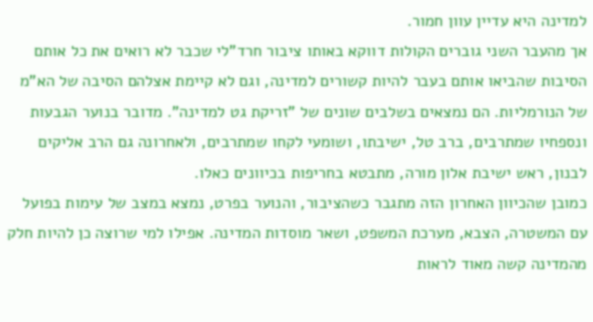למדינה היא עדיין עוון חמור.
אך מהעבר השני גוברים הקולות דווקא באותו ציבור חרד"לי שכבר לא רואים את כל אותם הסיבות שהביאו אותם בעבר להיות קשורים למדינה, וגם לא קיימת אצלהם הסיבה של הא"מ של הנורמליות. הם נמצאים בשלבים שונים של "זריקת גט למדינה". מדובר בנוער הגבעות ונספחיו שמתרבים, ברב טל, ישיבתו, ושומעי לקחו שמתרבים, ולאחרונה גם הרב אליקים לבנון, ראש ישיבת אלון מורה, מתבטא בחריפות בכיוונים כאלו.
כמובן שהכיוון האחרון הזה מתגבר כשהציבור, והנוער בפרט, נמצא במצב של עימות בפועל עם המשטרה, הצבא, מערכת המשפט, ושאר מוסדות המדינה. אפילו למי שרוצה כן להיות חלק מהמדינה קשה מאוד לראות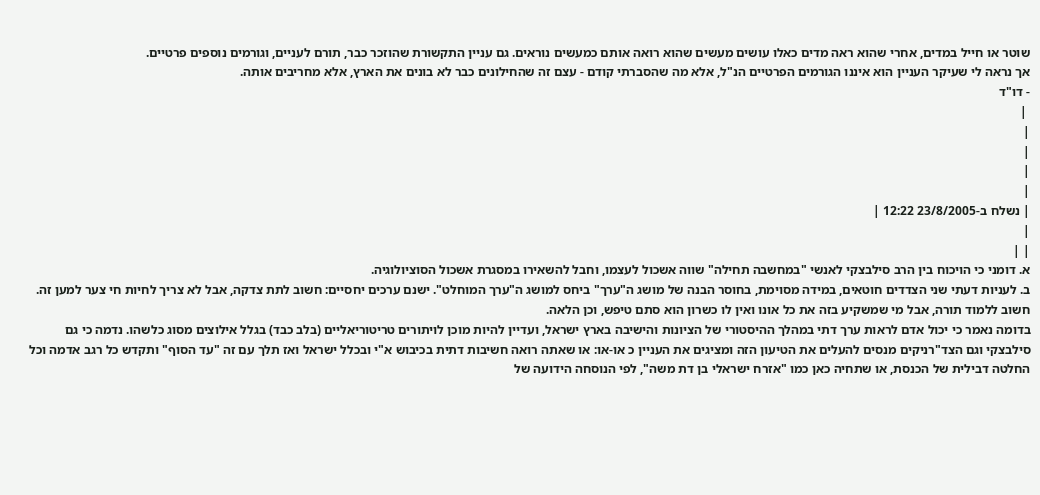שוטר או חייל במדים, אחרי שהוא ראה מדים כאלו עושים מעשים שהוא רואה אותם כמעשים נוראים. גם עניין התקשורת שהוזכר כבר, תורם לעניים, וגורמים נוספים פרטיים.
אך נראה לי שעיקר העניין הוא איננו הגורמים הפרטיים הנ"ל, אלא מה שהסברתי קודם - עצם זה שהחילונים כבר לא בונים את הארץ, אלא מחריבים אותה.
- דו"ד
 |
|
|
|
|
| נשלח ב-23/8/2005 12:22 |
|
| |
א. דומני כי הויכוח בין הרב סילבצקי לאנשי "במחשבה תחילה" שווה אשכול לעצמו, וחבל להשאירו במסגרת אשכול הסוציולוגיה.
ב. לעניות דעתי שני הצדדים חוטאים, במידה מסוימת, בחוסר הבנה של מושג ה"ערך" ביחס למושג ה"ערך המוחלט". ישנם ערכים יחסיים: חשוב לתת צדקה, אבל לא צריך לחיות חי צער למען זה. חשוב ללמוד תורה, אבל מי שמשקיע בזה את כל אונו ואין לו כשרון הוא סתם טיפש, וכן הלאה.
בדומה נאמר כי יכול אדם לראות ערך דתי במהלך ההיסטורי של הציונות והישיבה בארץ ישראל, ועדיין להיות מוכן לויתורים טריטוריאליים (בלב כבד) בגלל אילוצים מסוג כלשהו. נדמה כי גם סילבצקי וגם הצד"רניקים מנסים להעלים את הטיעון הזה ומציגים את העניין כ או-או: או שאתה רואה חשיבות דתית בכיבוש א"י ובכלל ישראל ואז תלך עם זה "עד הסוף" ותקדש כל רגב אדמה וכל החלטה דבילית של הכנסת, או שתחיה כאן כמו "אזרח ישראלי בן דת משה", לפי הנוסחה הידועה של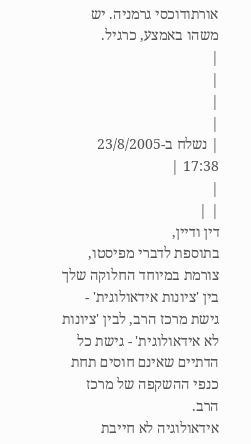אורתודוכסי גרמניה. יש משהו באמצע, כרגיל.
|
|
|
|
| נשלח ב-23/8/2005 17:38 |
|
| |
דין ודיין,
בתוספת לדברי מפיסטו, צורמת במיוחד החלוקה שלך בין 'ציונות אידאולוגית' - גישת מרכז הרב, לבין 'ציונות לא אידאולוגית' - גישת כל הדתיים שאינם חוסים תחת כנפי ההשקפה של מרכז הרב.
אידאולוגיה לא חייבת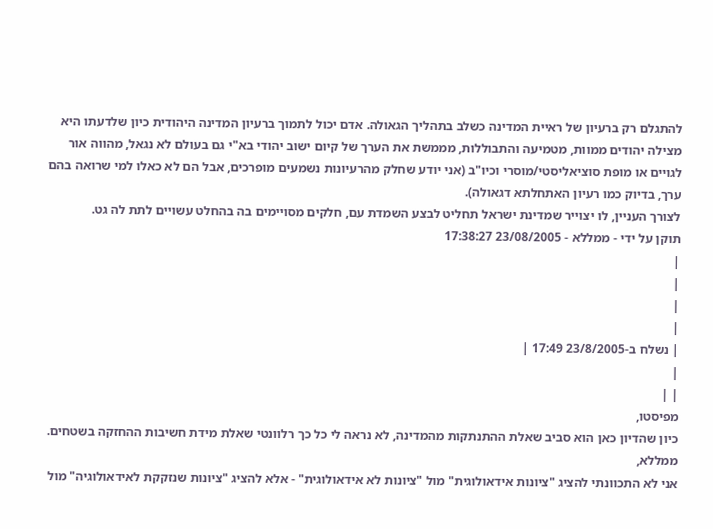להתגלם רק ברעיון של ראיית המדינה כשלב בתהליך הגאולה. אדם יכול לתמוך ברעיון המדינה היהודית כיון שלדעתו היא מצילה יהודים ממוות, מטמיעה והתבוללות, מממשת את הערך של קיום ישוב יהודי בא"י גם בעולם לא נגאל, מהווה אור לגויים או מופת סוציאליסטי/מוסרי וכיו"ב (אני יודע שחלק מהרעיונות נשמעים מופרכים, אבל הם לא כאלו למי שרואה בהם ערך, בדיוק כמו רעיון האתחלתא דגאולה).
לצורך העניין, לו יצוייר שמדינת ישראל תחליט לבצע השמדת עם, חלקים מסויימים בה בהחלט עשויים לתת לה גט.
תוקן על ידי - ממללא - 23/08/2005 17:38:27
|
|
|
|
| נשלח ב-23/8/2005 17:49 |
|
| |
מפיסטו,
כיון שהדיון כאן הוא סביב שאלת ההתנתקות מהמדינה, לא נראה לי כל כך רלוונטי שאלת מידת חשיבות ההחזקה בשטחים.
ממללא,
אני לא התכוונתי להציג "ציונות אידאולוגית" מול "ציונות לא אידאולוגית" - אלא להציג "ציונות שנזקקת לאידאולוגיה" מול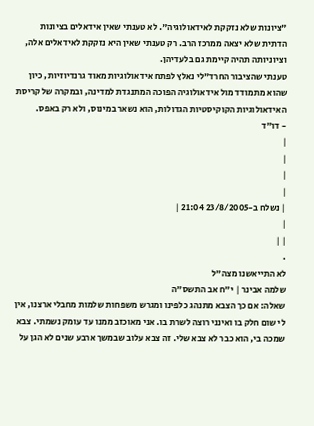"ציונות שלא נזקקת לאידאולוגיה". לא טענתי שאין אידאלים בציונות הדתית שלא יצאה ממרכז הרב. רק טענתי שאין היא נזקקת לאידאלים אלה, וציוניותה תהיה קיימת גם בלעדיהן.
טענתי שהציבור החרד"לי נאלץ לפתח אידאולוגיות מאוד גרנדיוזיות, כיון שהוא מתמודד מול אידאולוגיה הפוכה המתנגדת למדינה, ובמקרה של קריסת האידאולוגיות הקוקיסטיות הגדולות, הוא נשאר במינוס, ולא רק באפס.
- דו"ד
|
|
|
|
| נשלח ב-23/8/2005 21:04 |
|
| |
.
לא התייאשנו מצה"ל
שלמה אבינר | י"ח אב התשס"ה
שאלה: אם כך הצבא מתנהג כלפינו ומגרש משפחות שלמות מחבלי ארצנו, אין לי שום חלק בו ואינני רוצה לשרת בו. אני מאוכזב ממנו עד עומק נשמתי. צבא שמכה בי, הוא כבר לא צבא שלי. זה צבא עלוב שבמשך ארבע שנים לא הגן על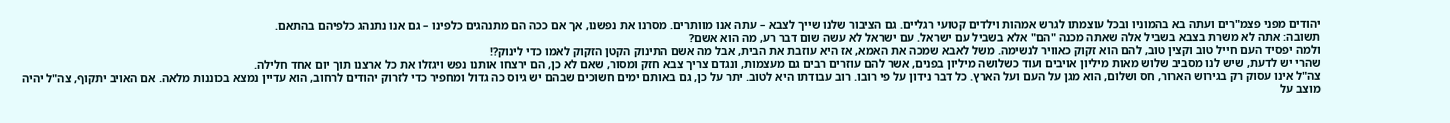יהודים מפני פצמ"רים ועתה בא בהמוניו ובכל עוצמתו לגרש אמהות וילדים קטועי רגליים. גם הציבור שלנו שייך לצבא – עתה אנו מוותרים. מסרנו את נפשנו, אך אם ככה הם מתנהגים כלפינו – גם אנו נתנהג כלפיהם בהתאם.
תשובה: אתה לא משרת בצבא בשביל אלה שאתה מכנה "הם" אלא בשביל עם ישראל. עם ישראל לא עשה שום דבר רע, מה הוא אשם?
ולמה יפסיד העם חייל טוב וקצין טוב, להם הוא זקוק כאוויר לנשימה. משל לאבא שמכה את האמא, אז היא עוזבת את הבית, אבל מה אשם התינוק הקטן הזקוק לאמו כדי לינוק?!
שהרי יש לדעת, שיש לנו מסביב שלוש מאות מיליון אויבים ועוד כשלושה מיליון בפנים, אשר להם עוזרים רבים גם מעצמות, ונגדם צריך צבא חזק ומסור, שאם לא כן, הם ירצחו אותנו נפש ויגזלו את כל ארצנו תוך יום אחד חלילה.
צה"ל אינו עסוק רק בגירוש הארור, חס ושלום, הוא מגן על העם ועל הארץ. כל דבר נידון על פי רובו. רוב עבודתו היא לטוב. יתר על כן, גם באותם ימים חשוכים שבהם יש גיוס כה גדול ומחפיר כדי לזרוק יהודים לרחוב, הוא עדיין נמצא בכוננות מלאה. אם האויב יתקוף, צה"ל יהיה מוצב על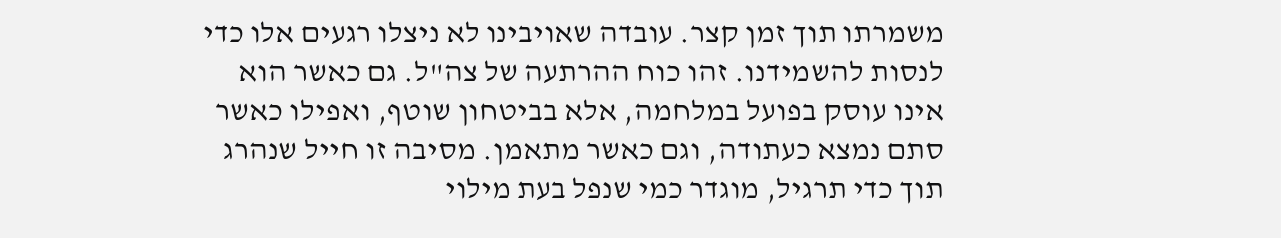משמרתו תוך זמן קצר. עובדה שאויבינו לא ניצלו רגעים אלו כדי לנסות להשמידנו. זהו כוח ההרתעה של צה"ל. גם כאשר הוא אינו עוסק בפועל במלחמה, אלא בביטחון שוטף, ואפילו כאשר סתם נמצא כעתודה, וגם כאשר מתאמן. מסיבה זו חייל שנהרג תוך כדי תרגיל, מוגדר כמי שנפל בעת מילוי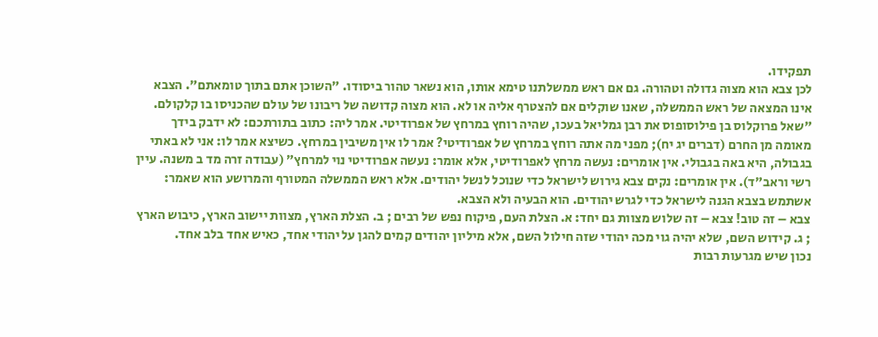תפקידו.
לכן צבא הוא מצוה גדולה וטהורה. גם אם ראש ממשלתנו טימא אותו, הוא נשאר טהור ביסודו. "השוכן אתם בתוך טומאתם". הצבא אינו המצאה של ראש הממשלה, שאנו שוקלים אם להצטרף אליה או לא. הוא מצוה קדושה של ריבונו של עולם שהכניסו בו קלקולם.
"שאל פרוקלוס בן פילוסופוס את רבן גמליאל בעכו, שהיה רוחץ במרחץ של אפרודיטי. אמר ליה: כתוב בתורתכם: לא ידבק בידך מאומה מן החרם (דברים יג יח); מפני מה אתה רוחץ במרחץ של אפרודיטי? אמר לו אין משיבין במרחץ. כשיצא אמר לו: אני לא באתי בגבולה, היא באה בגבולי. אין אומרים: נעשה מרחץ לאפרודיטי, אלא אומר: נעשה אפרודיטי נוי למרחץ" (עבודה זרה מד ב משנה. עיין רשי וראב"ד). אין אומרים: נקים צבא גירוש לישראל כדי שנוכל לנשל יהודים. אלא ראש הממשלה המטורף והמרושע הוא שאמר: אשתמש בצבא הגנה לישראל כדי לגרש יהודים. הוא הבעיה ולא הצבא.
צבא – זה טוב! צבא – זה שלוש מצוות גם יחד: א. הצלת העם, פיקוח נפש של רבים ; ב. הצלת הארץ, מצוות יישוב הארץ, כיבוש הארץ ; ג. קידוש השם, שלא יהיה גוי מכה יהודי שזה חילול השם, אלא מיליון יהודים קמים להגן על יהודי אחד, כאיש אחד בלב אחד.
נכון שיש מגרעות רבות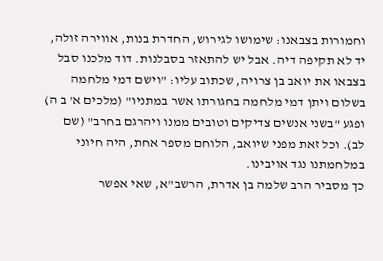וחמורות בצבאנו: שימושו לגירוש, החדרת בנות, אווירה זולה, יד לא תקיפה דיה. אבל יש להתאזר בסבלנות. דוד מלכנו סבל בצבאו את יואב בן צרויה, שכתוב עליו: "וישם דמי מלחמה בשלום ויתן דמי מלחמה בחגורתו אשר במתניו" (מלכים א' ב ה) ופגע "בשני אנשים צדיקים וטובים ממנו ויהרגם בחרב" (שם לב). וכל זאת מפני שיואב, הלוחם מספר אחת, היה חיוני במלחמתנו נגד אויבינו.
כך מסביר הרב שלמה בן אדרת, הרשב"א, שאי אפשר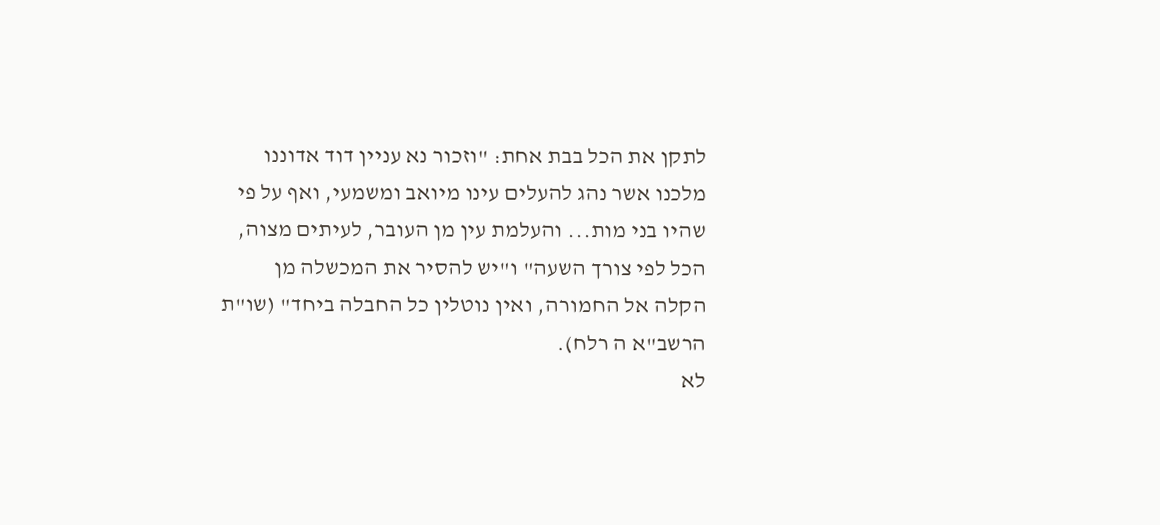לתקן את הכל בבת אחת: "וזכור נא עניין דוד אדוננו מלכנו אשר נהג להעלים עינו מיואב ומשמעי, ואף על פי שהיו בני מות... והעלמת עין מן העובר, לעיתים מצוה, הכל לפי צורך השעה" ו"יש להסיר את המכשלה מן הקלה אל החמורה, ואין נוטלין כל החבלה ביחד" (שו"ת הרשב"א ה רלח).
לא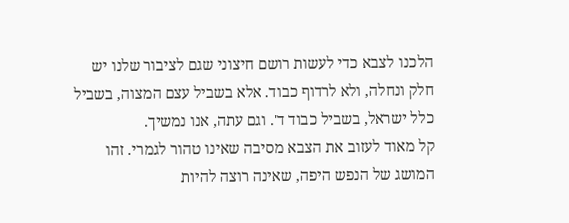הלכנו לצבא כדי לעשות רושם חיצוני שגם לציבור שלנו יש חלק ונחלה, ולא לרדוף כבוד. אלא בשביל עצם המצוה, בשביל כלל ישראל, בשביל כבוד ד'. וגם עתה, אנו נמשיך.
קל מאוד לעזוב את הצבא מסיבה שאינו טהור לגמרי. זהו המושג של הנפש היפה, שאינה רוצה להיות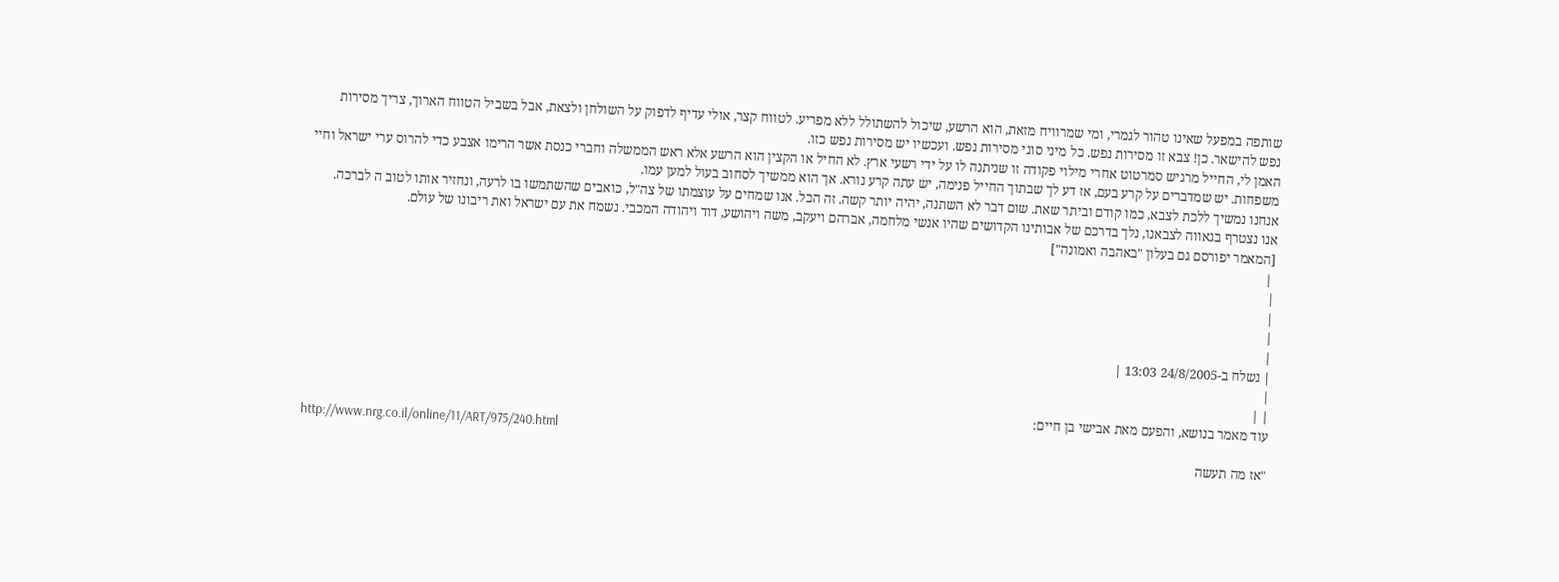שותפה במפעל שאינו טהור לגמרי, ומי שמרוויח מזאת, הוא הרשע, שיכול להשתולל ללא מפריע. לטווח קצר, אולי עדיף לדפוק על השולחן ולצאת, אבל בשביל הטווח הארוך, צריך מסירות נפש להישאר. כן! צבא זו מסירות נפש. כל מיני סוגי מסירות נפש. ועכשיו יש מסירות נפש כזו.
האמן לי, החייל מרגיש סמרטוט אחרי מילוי פקודה זו שניתנה לו על ידי רשעי ארץ. לא החיל או הקצין הוא הרשע אלא ראש הממשלה וחברי כנסת אשר הרימו אצבע כדי להרוס ערי ישראל וחיי משפחות. יש שמדברים על קרע בעם, אז דע לך שבתוך החייל פנימה, יש עתה קרע נורא. אך הוא ממשיך לסחוב בעול למען עמו.
אנחנו נמשיך ללכת לצבא, כמו קודם וביתר שאת. שום דבר לא השתנה, יהיה יותר קשה. זה הכל. אנו שמחים על עוצמתו של צה"ל, כואבים שהשתמשו בו לרעה, ונחזיר אותו לטוב ה לברכה.
אנו נצטרף בגאווה לצבאנו, נלך בדרכם של אבותינו הקדושים שהיו אנשי מלחמה, אברהם ויעקב, משה ויהושע, דוד ויהודה המכבי. נשמח את עם ישראל ואת ריבונו של עולם.
[המאמר יפורסם גם בעלון "באהבה ואמונה"]
 |
|
|
|
|
| נשלח ב-24/8/2005 13:03 |
|
| |
עוד מאמר בנושא, והפעם מאת אבישי בן חיים:
http://www.nrg.co.il/online/11/ART/975/240.html
"אז מה תעשה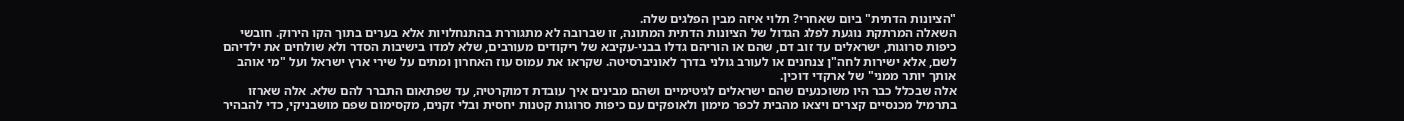"הציונות הדתית" ביום שאחרי? תלוי איזה מבין הפלגים שלה.
השאלה המרתקת נוגעת לפלג הגדול של הציונות הדתית המתונה, זו שברובה לא מתגוררת בהתנחלויות אלא בערים בתוך הקו הירוק. חובשי כיפות סרוגות, ישראלים עד זוב דם, שהם או הוריהם גדלו בבני-עקיבא של ריקודים מעורבים, שלא למדו בישיבות הסדר ולא שולחים את ילדיהם לשם, אלא ישירות לחה"ן צנחנים או לעורב גולני בדרך לאוניברסיטה. שקראו את עמוס עוז האחרון ומתים על שירי ארץ ישראל ועל "מי אוהב אותך יותר ממני" של ארקדי דוכין.
אלה שבכלל כבר היו משוכנעים שהם ישראלים לגיטימיים ושהם מבינים איך עובדת דמוקרטיה, עד שפתאום התברר להם שלא. אלה שארזו בתרמיל מכנסיים קצרים ויצאו מהבית לכפר מימון ולאופקים עם כיפות סרוגות קטנות יחסית ובלי זקנים, מקסימום שפם מושבניקי, כדי להבהיר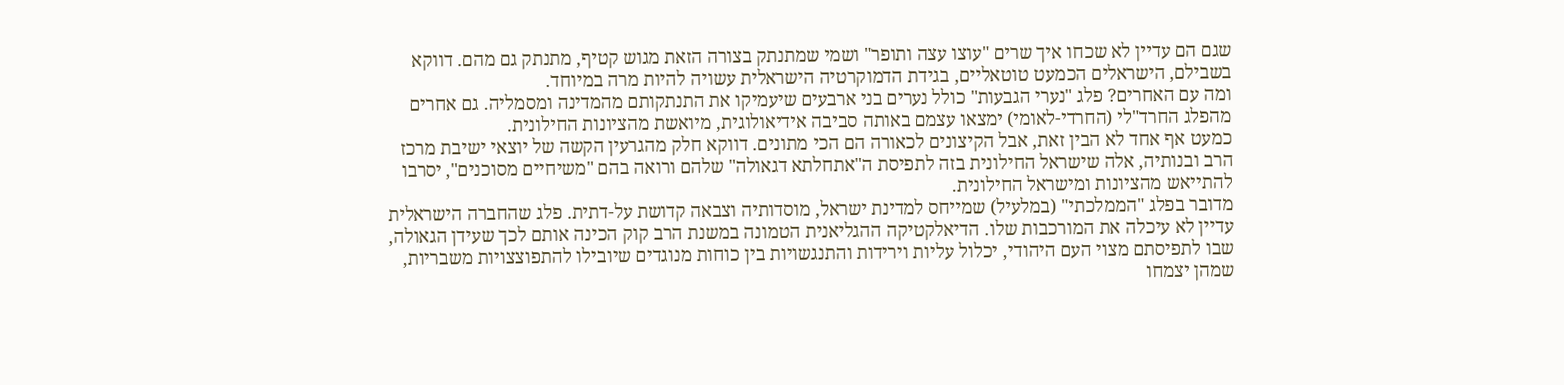שגם הם עדיין לא שכחו איך שרים "עוצו עצה ותופר" ושמי שמתנתק בצורה הזאת מגוש קטיף, מתנתק גם מהם. דווקא בשבילם, הישראלים הכמעט טוטאליים, בגידת הדמוקרטיה הישראלית עשויה להיות מרה במיוחד.
ומה עם האחרים? פלג "נערי הגבעות" כולל נערים בני ארבעים שיעמיקו את התנתקותם מהמדינה ומסמליה. גם אחרים מהפלג החרד"לי (החרדי-לאומי) ימצאו עצמם באותה סביבה אידיאולוגית, מיואשת מהציונות החילונית.
כמעט אף אחד לא הבין זאת, אבל הקיצונים לכאורה הם הכי מתונים. דווקא חלק מהגרעין הקשה של יוצאי ישיבת מרכז הרב ובנותיה, אלה שישראל החילונית בזה לתפיסת ה"אתחלתא דגאולה" שלהם ורואה בהם "משיחיים מסוכנים", יסרבו להתייאש מהציונות ומישראל החילונית.
מדובר בפלג "הממלכתי" (במלעיל) שמייחס למדינת ישראל, מוסדותיה וצבאה קדושת על-דתית. פלג שהחברה הישראלית עדיין לא עיכלה את המורכבות שלו. הדיאלקטיקה ההגליאנית הטמונה במשנת הרב קוק הכינה אותם לכך שעידן הגאולה, שבו לתפיסתם מצוי העם היהודי, יכלול עליות וירידות והתנגשויות בין כוחות מנוגדים שיובילו להתפוצצויות משבריות, שמהן יצמחו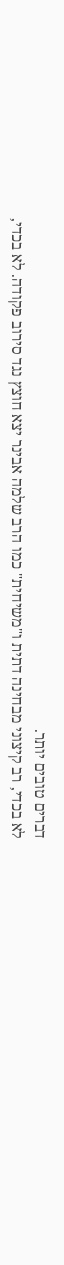דברים טובים יותר.
לא בכדי, רב קיצוני מבחינה דתית ו"משיחית" כמו הרב שלמה אבינר יצא חוצץ נגד סירוב פקודה. לא בכדי,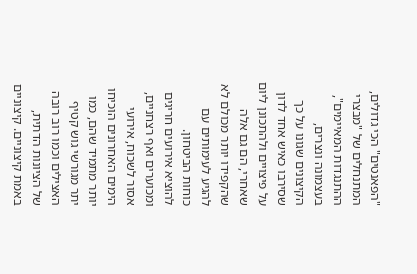"הפאנטים" הכי גדולים, המתנחלים של "מבצרי ההתנגדות המאיימים", בעצמונה ונצרים, הקיצונים שגונו על כך שסירבו כאיש אחד לדון על פיצויים ולהתכונן ליום שאחרי, הם גם אלה שהקפידו יותר מכולם לא להגיע לעימותים עם כוחות הביטחון.
להוציא אירועים חריגים ומכוערים ואף רצחניים, אסור לשכוח, אירועי הימים האחרונים הוכיחו יותר מתמיד שהם, כמו יתר מגורשי גוש קטיף האצילים וכמו רוב רובה של הציונות הדתית, באמת קיצוניים. קיצוניים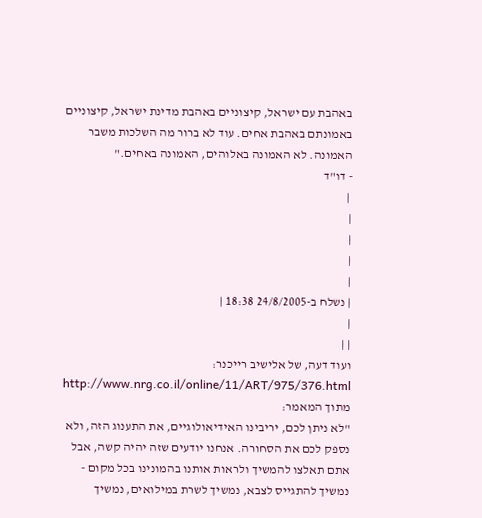באהבת עם ישראל, קיצוניים באהבת מדינת ישראל, קיצוניים באמונתם באהבת אחים. עוד לא ברור מה השלכות משבר האמונה. לא האמונה באלוהים, האמונה באחים."
- דו"ד
 |
|
|
|
|
| נשלח ב-24/8/2005 18:38 |
|
| |
ועוד דעה, של אלישיב רייכנר:
http://www.nrg.co.il/online/11/ART/975/376.html
מתוך המאמר:
"לא ניתן לכם, יריבינו האידיאולוגיים, את התענוג הזה, ולא נספק לכם את הסחורה. אנחנו יודעים שזה יהיה קשה, אבל אתם תאלצו להמשיך ולראות אותנו בהמונינו בכל מקום - נמשיך להתגייס לצבא, נמשיך לשרת במילואים, נמשיך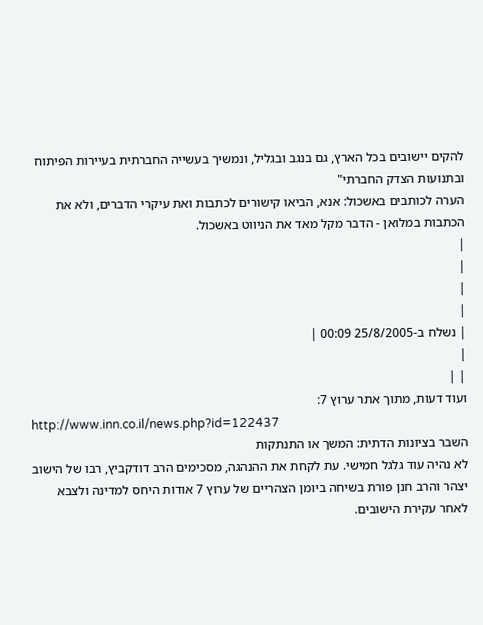להקים יישובים בכל הארץ, גם בנגב ובגליל, ונמשיך בעשייה החברתית בעיירות הפיתוח ובתנועות הצדק החברתי"
הערה לכותבים באשכול: אנא, הביאו קישורים לכתבות ואת עיקרי הדברים, ולא את הכתבות במלואן - הדבר מקל מאד את הניווט באשכול.
|
|
|
|
| נשלח ב-25/8/2005 00:09 |
|
| |
ועוד דעות, מתוך אתר ערוץ 7:
http://www.inn.co.il/news.php?id=122437
השבר בציונות הדתית: המשך או התנתקות
לא נהיה עוד גלגל חמישי. עת לקחת את ההנהגה, מסכימים הרב דודקביץ, רבו של הישוב יצהר והרב חנן פורת בשיחה ביומן הצהריים של ערוץ 7 אודות היחס למדינה ולצבא לאחר עקירת הישובים.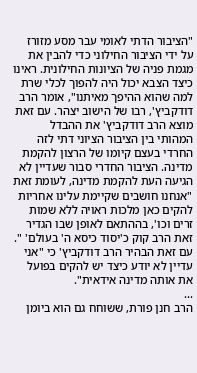"הציבור הדתי לאומי עבר מסע מזורז על ידי הציבור החילוני כדי להבין את מגמת פניה של הציונות החילונית. ראינו כיצד הצבא יכול היה להפוך לכלי שרת למה שהוא ההיפך מאיתנו", אומר הרב דודקביץ', רבו של הישוב יצהר. עם זאת מוצא הרב דודקביץ' את ההבדל המהותי בין הציבור הציוני דתי לזה החרדי בעצם קיומו של הרצון להקמת מדינה. הציבור החדרי סבור שעדיין לא הגיעה העת להקמת מדינה, לעומת זאת "אנחנו חושבים שקיימת עלינו אחריות להקים כאן מלכות ראויה ללא שמות זרים וכו', בההתאם לאופן שבו הגדיר זאת הרב קוק כ'יסוד כיסא ה' בעולם' ". עם זאת הבהיר הרב דודקביץ' כי "אני עדיין לא יודע כיצד יש להקים בפועל את אותה מדינה אידאית".
...
הרב חנן פורת, ששוחח גם הוא ביומן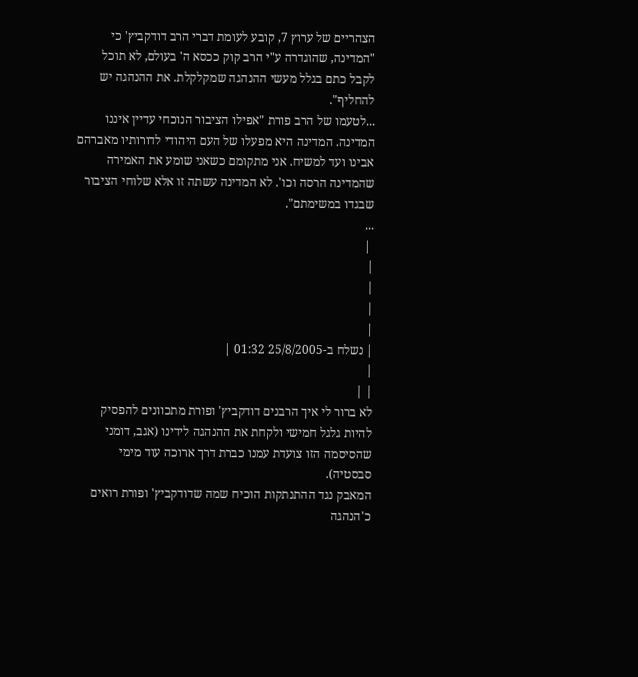הצהריים של ערוץ 7, קובע לעומת דברי הרב דודקביץ' כי "המדינה, שהוגדרה ע"י הרב קוק ככסא ה' בעולם, לא תוכל לקבל כתם בגלל מעשי ההנהגה שמקלקלת. את ההנהגה יש להחליף".
...לטעמו של הרב פורת "אפילו הציבור הנוכחי עדיין איננו המדינה. המדינה היא מפעלו של העם היהודי לדורותיו מאברהם אבינו ועד למשיח. אני מתקומם כשאני שומע את האמירה שהמדינה הרסה וכו'. לא המדינה עשתה זו אלא שלוחי הציבור שבגדו במשימתם".
...
 |
|
|
|
|
| נשלח ב-25/8/2005 01:32 |
|
| |
לא ברור לי איך הרבנים דודקביץ' ופורת מתכוונים להפסיק להיות גלגל חמישי ולקחת את ההנהגה לידינו (אגב, דומני שהסיסמה הזו צועדת עמנו כברת דרך ארוכה עוד מימי סבסטיה).
המאבק נגד ההתנתקות הוכיח שמה שדודקביץ' ופורת רואים כ'הנהגה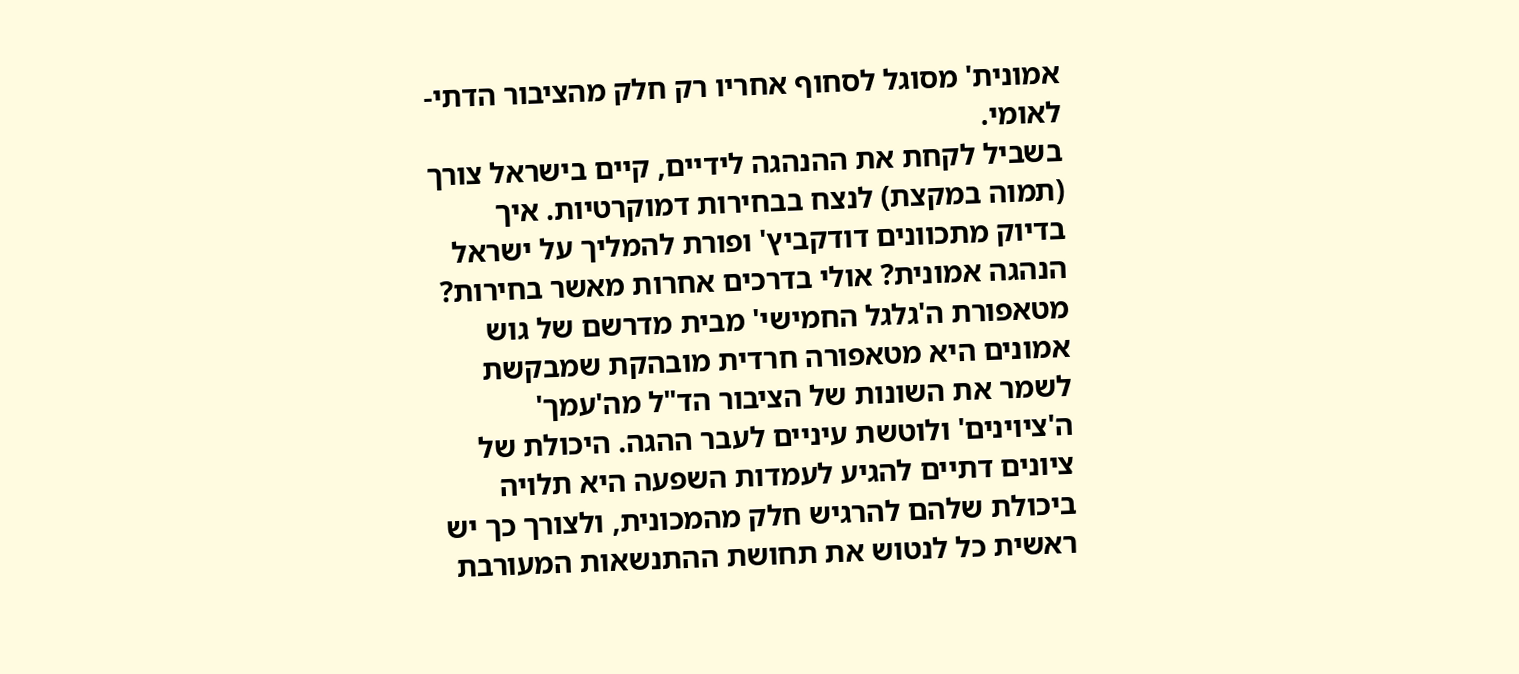אמונית' מסוגל לסחוף אחריו רק חלק מהציבור הדתי-לאומי.
בשביל לקחת את ההנהגה לידיים, קיים בישראל צורך (תמוה במקצת) לנצח בבחירות דמוקרטיות. איך בדיוק מתכוונים דודקביץ' ופורת להמליך על ישראל הנהגה אמונית? אולי בדרכים אחרות מאשר בחירות?
מטאפורת ה'גלגל החמישי' מבית מדרשם של גוש אמונים היא מטאפורה חרדית מובהקת שמבקשת לשמר את השונות של הציבור הד"ל מה'עמך' ה'ציוינים' ולוטשת עיניים לעבר ההגה. היכולת של ציונים דתיים להגיע לעמדות השפעה היא תלויה ביכולת שלהם להרגיש חלק מהמכונית, ולצורך כך יש ראשית כל לנטוש את תחושת ההתנשאות המעורבת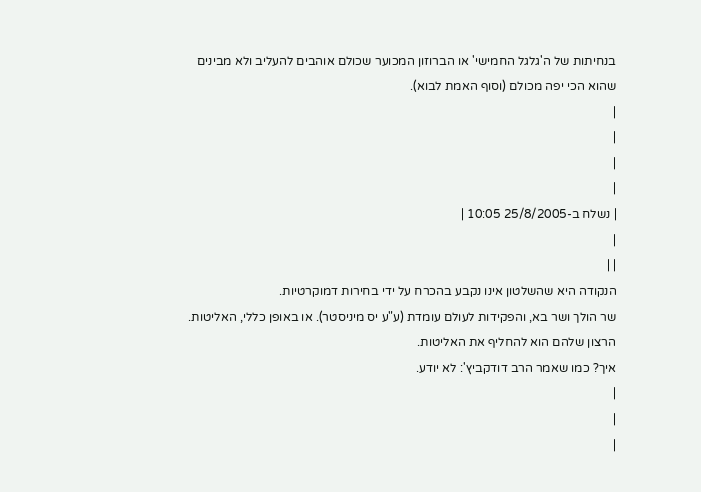בנחיתות של ה'גלגל החמישי' או הברוזון המכוער שכולם אוהבים להעליב ולא מבינים שהוא הכי יפה מכולם (וסוף האמת לבוא).
|
|
|
|
| נשלח ב-25/8/2005 10:05 |
|
| |
הנקודה היא שהשלטון אינו נקבע בהכרח על ידי בחירות דמוקרטיות.
שר הולך ושר בא, והפקידות לעולם עומדת (ע"ע יס מיניסטר). או באופן כללי, האליטות.
הרצון שלהם הוא להחליף את האליטות.
איך? כמו שאמר הרב דודקביץ': לא יודע.
|
|
|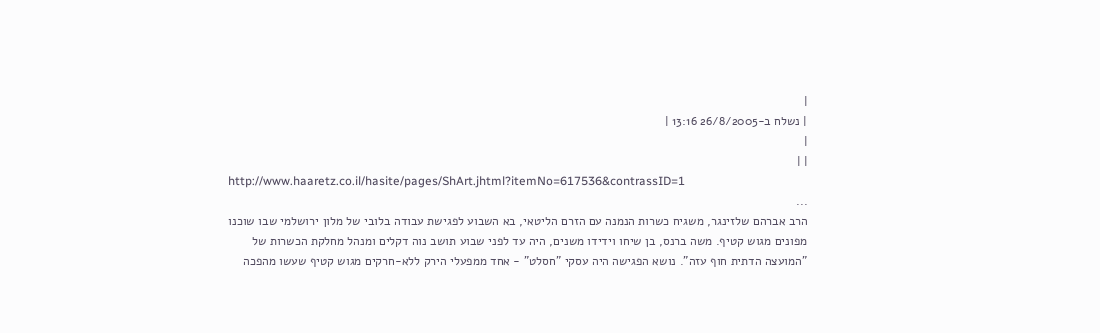|
| נשלח ב-26/8/2005 13:16 |
|
| |
http://www.haaretz.co.il/hasite/pages/ShArt.jhtml?itemNo=617536&contrassID=1
...
הרב אברהם שלזינגר, משגיח כשרות הנמנה עם הזרם הליטאי, בא השבוע לפגישת עבודה בלובי של מלון ירושלמי שבו שוכנו מפונים מגוש קטיף. משה ברנס, בן שיחו וידידו משנים, היה עד לפני שבוע תושב נוה דקלים ומנהל מחלקת הכשרות של "המועצה הדתית חוף עזה". נושא הפגישה היה עסקי "חסלט" - אחד ממפעלי הירק ללא-חרקים מגוש קטיף שעשו מהפכה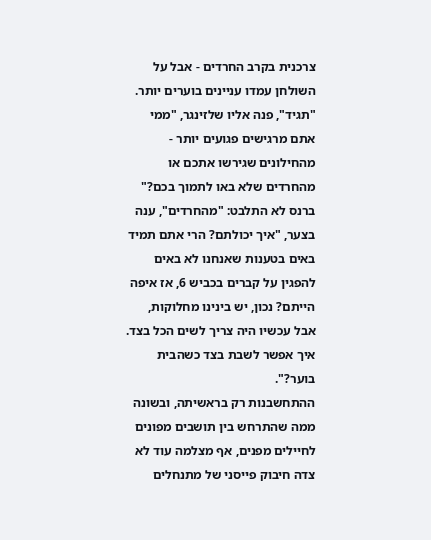צרכנית בקרב החרדים - אבל על השולחן עמדו עניינים בוערים יותר.
"תגיד", פנה אליו שלזינגר, "ממי אתם מרגישים פגועים יותר - מהחילונים שגירשו אתכם או מהחרדים שלא באו לתמוך בכם?" ברנס לא התלבט: "מהחרדים", ענה בצער, "איך יכולתם? הרי אתם תמיד באים בטענות שאנחנו לא באים להפגין על קברים בכביש 6, אז איפה הייתם? נכון, יש בינינו מחלוקות, אבל עכשיו היה צריך לשים הכל בצד. איך אפשר לשבת בצד כשהבית בוער?".
ההתחשבנות רק בראשיתה, ובשונה ממה שהתרחש בין תושבים מפונים לחיילים מפנים, אף מצלמה עוד לא צדה חיבוק פייסני של מתנחלים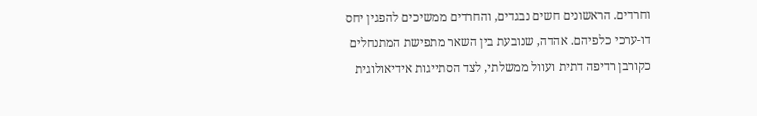וחרדים. הראשונים חשים נבגדים, והחרדים ממשיכים להפגין יחס דו-ערכי כלפיהם. אהדה, שנובעת בין השאר מתפישת המתנחלים כקורבן רדיפה דתית ועוול ממשלתי, לצד הסתייגות אידיאולוגית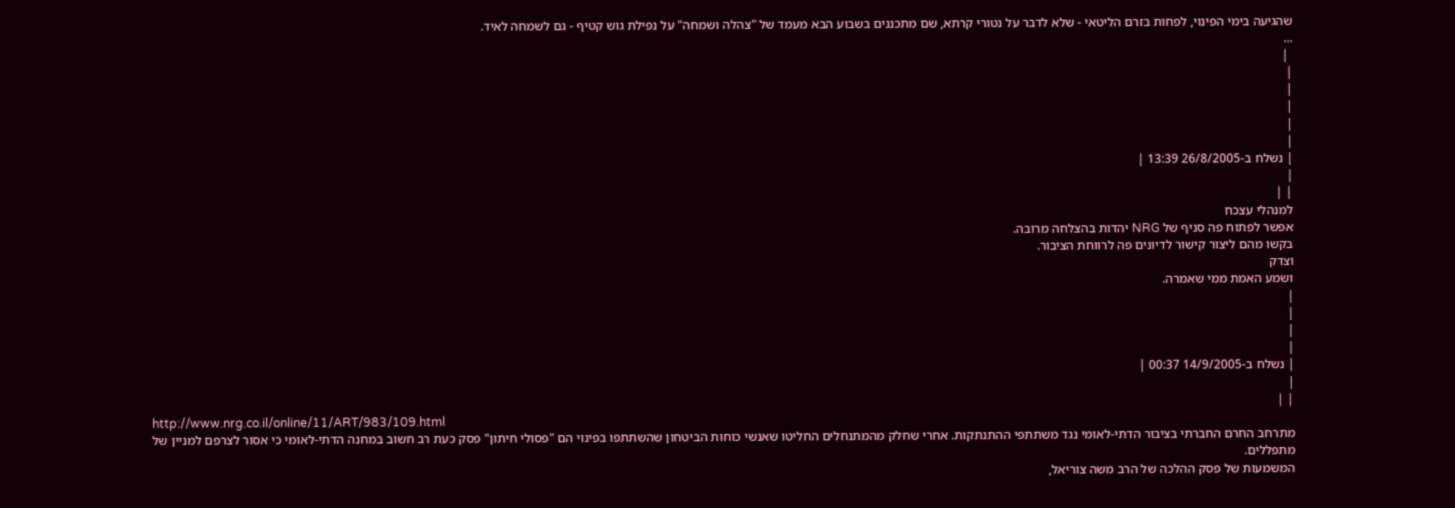שהגיעה בימי הפינוי, לפחות בזרם הליטאי - שלא לדבר על נטורי קרתא, שם מתכננים בשבוע הבא מעמד של "צהלה ושמחה" על נפילת גוש קטיף - גם לשמחה לאיד.
...
 |
|
|
|
|
|
| נשלח ב-26/8/2005 13:39 |
|
| |
למנהלי עצכח
אפשר לפתוח פה סניף של NRG יהדות בהצלחה מרובה.
בקשו מהם ליצור קישור לדיונים פה לרווחת הציבור.
וצדק
ושמע האמת ממי שאמרה.
|
|
|
|
| נשלח ב-14/9/2005 00:37 |
|
| |
http://www.nrg.co.il/online/11/ART/983/109.html
מתרחב החרם החברתי בציבור הדתי-לאומי נגד משתתפי ההתנתקות. אחרי שחלק מהמתנחלים החליטו שאנשי כוחות הביטחון שהשתתפו בפינוי הם "פסולי חיתון" פסק כעת רב חשוב במחנה הדתי-לאומי כי אסור לצרפם למניין של מתפללים.
המשמעות של פסק ההלכה של הרב משה צוריאל,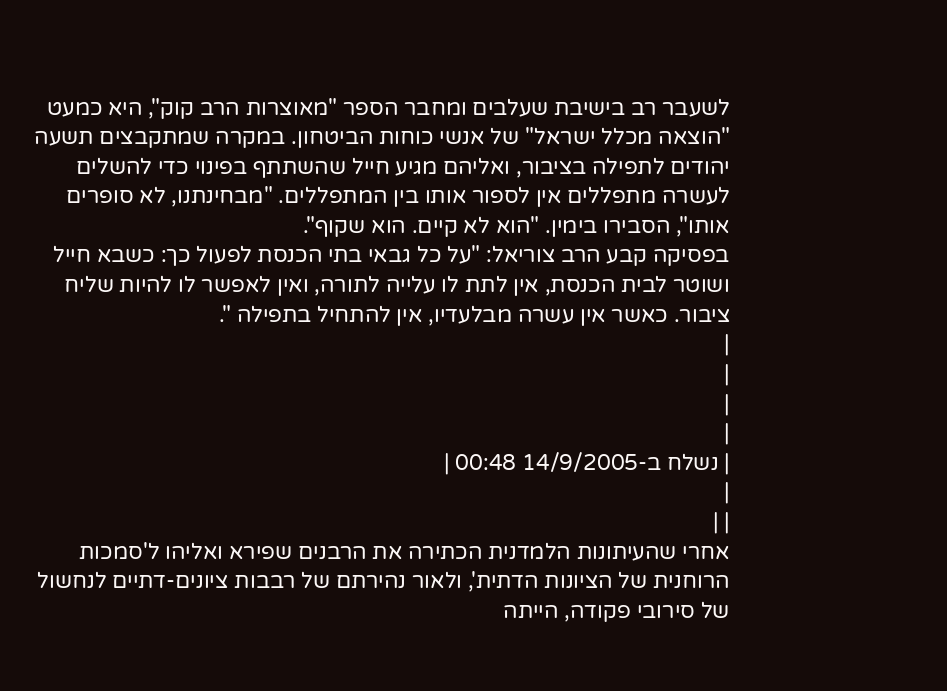לשעבר רב בישיבת שעלבים ומחבר הספר "מאוצרות הרב קוק", היא כמעט "הוצאה מכלל ישראל" של אנשי כוחות הביטחון. במקרה שמתקבצים תשעה יהודים לתפילה בציבור, ואליהם מגיע חייל שהשתתף בפינוי כדי להשלים לעשרה מתפללים אין לספור אותו בין המתפללים. "מבחינתנו, לא סופרים אותו", הסבירו בימין. "הוא לא קיים. הוא שקוף".
בפסיקה קבע הרב צוריאל: "על כל גבאי בתי הכנסת לפעול כך: כשבא חייל ושוטר לבית הכנסת, אין לתת לו עלייה לתורה, ואין לאפשר לו להיות שליח ציבור. כאשר אין עשרה מבלעדיו, אין להתחיל בתפילה ".
|
|
|
|
| נשלח ב-14/9/2005 00:48 |
|
| |
אחרי שהעיתונות הלמדנית הכתירה את הרבנים שפירא ואליהו ל'סמכות הרוחנית של הציונות הדתית', ולאור נהירתם של רבבות ציונים-דתיים לנחשול של סירובי פקודה, הייתה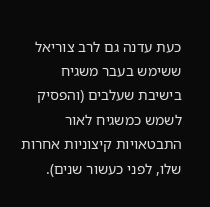כעת עדנה גם לרב צוריאל ששימש בעבר משגיח בישיבת שעלבים (והפסיק לשמש כמשגיח לאור התבטאויות קיצוניות אחרות שלו, לפני כעשור שנים).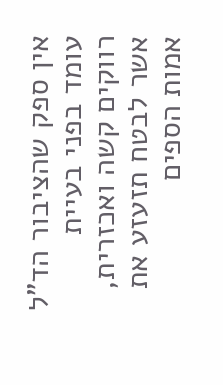אין ספק שהציבור הד"ל עומד בפני בעיית רווקים קשה ואכזרית, אשר לבטח תזעזע את אמות הספים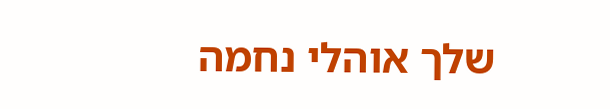שלך אוהלי נחמה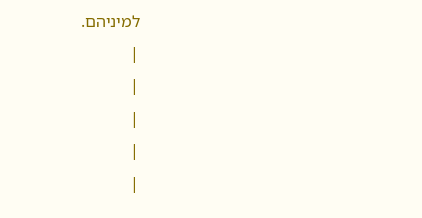למיניהם.
|
|
|
|
|